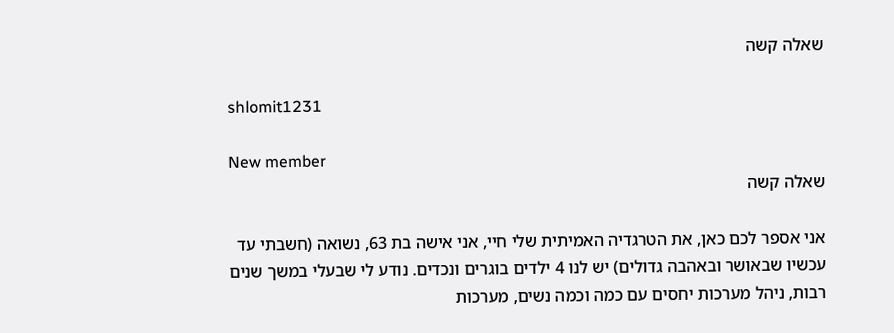שאלה קשה

shlomit1231

New member
שאלה קשה

אני אספר לכם כאן, את הטרגדיה האמיתית שלי חיי, אני אישה בת 63, נשואה (חשבתי עד עכשיו שבאושר ובאהבה גדולים) יש לנו 4 ילדים בוגרים ונכדים. נודע לי שבעלי במשך שנים רבות, ניהל מערכות יחסים עם כמה וכמה נשים, מערכות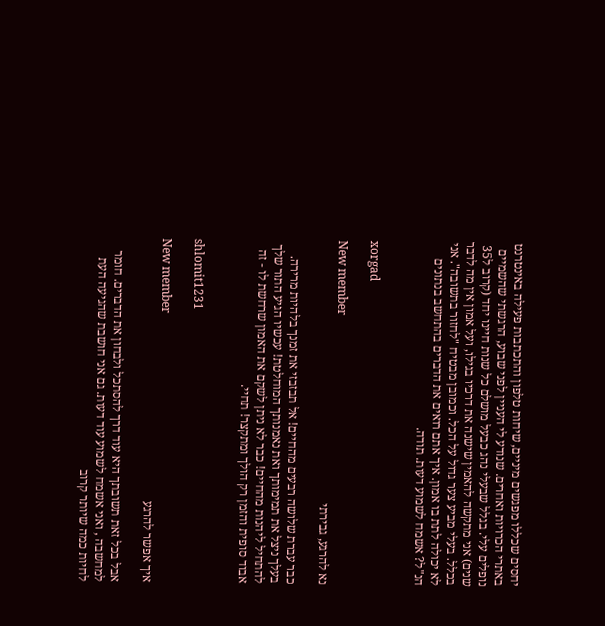יחסים שכללו מפגשים מיניים, שיחות טלפון והתכתבות פעילה באינטרנט באתרי הכרויות ואחרים. שנודע לי העניין לפני שבוע, הרגשתי שהשמיים נופלים עלי. בגלל שבעלי נהג כבעל מושלם כל שנות חיינו יחד (קרוב ל35 שנים) אני מתקשה להאמין שישנה את דרכיו בגילו, ועל אמון אין מה לדבר בכלל. בעלי מביע צער גדול על הכל. וכמובן מבטיח "לחזור בתשובה". אני לא יכולה לתת בו אמון. איך אתם רואים את הדברים בהתחשב בנתונים הנ"ל? אשמח לשמוע דעות. תודה.


xorgad

New member
נא להרגע, גבירתי

כבר עברת שלושה רבעים מהחיים! אל תבזבזי את זמנך בלהיות מרירה. בעלך ניצל את תמימותך ואת נאמנותך המוחלטת! עכשיו הגיע התור שלך להתחיל ליהנות מהחיים! כבר לא ניתן לשקם את האמון שרחשת לו - זה אבוד סופית והזמן רק הולך ומתקצר! תחיי.


shlomit1231

New member
איך אפשר להרגע

אבל בכל זאת תשובתך היא עוד דרך להסתכל ולבחון את הדברים. חומר למחשבה , ואני אשמח לשמוע עוד דעות. גם אני חושבת שהגיעה העת לחיות כמה שיותר קרוב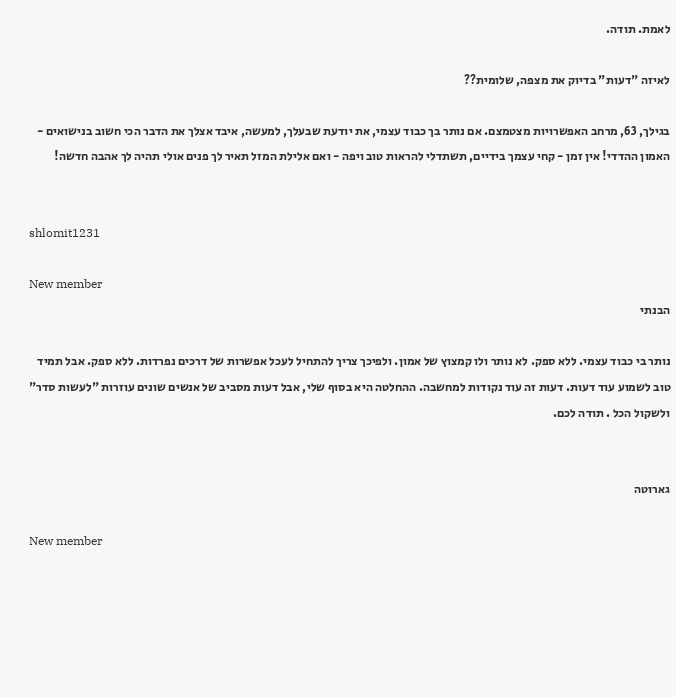לאמת. תודה.

לאיזה "דעות" בדיוק את מצפה, שלומית??

בגילך, 63, מרחב האפשרויות מצטמצם. אם נותר בך כבוד עצמי, את יודעת שבעלך, למעשה, איבד אצלך את הדבר הכי חשוב בנישואים - האמון ההדדי! אין זמן - קחי עצמך בידיים, תשתדלי להראות טוב ויפה - ואם אלילת המזל תאיר לך פנים אולי תהיה לך אהבה חדשה!


shlomit1231

New member
הבנתי

נותר בי כבוד עצמי. ללא ספק. לא נותר ולו קמצוץ של אמון. ולפיכך צריך להתחיל לעכל אפשרות של דרכים נפרדות. ללא ספק. אבל תמיד טוב לשמוע עוד דעות. דעות זה עוד נקודות למחשבה. ההחלטה היא בסוף שלי, אבל דעות מסביב של אנשים שונים עוזרות "לעשות סדר" ולשקול הכל . תודה לכם.


גארוטה

New member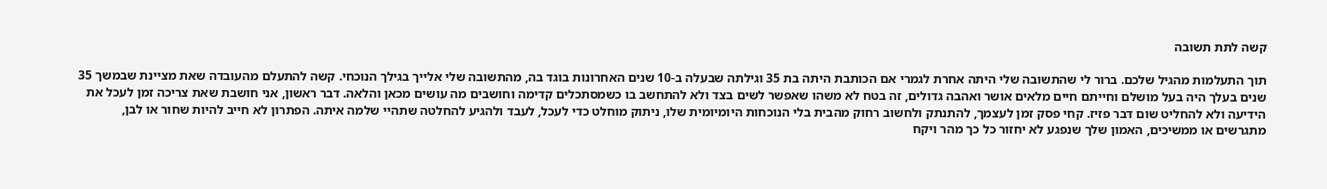קשה לתת תשובה

תוך התעלמות מהגיל שלכם. ברור לי שהתשובה שלי היתה אחרת לגמרי אם הכותבת היתה בת 35 וגילתה שבעלה ב-10 שנים האחרונות בוגד בה, מהתשובה שלי אלייך בגילך הנוכחי. קשה להתעלם מהעובדה שאת מציינת שבמשך 35 שנים בעלך היה בעל מושלם וחייתם חיים מלאים אושר ואהבה גדולים, זה בטח לא משהו שאפשר לשים בצד ולא להתחשב בו כשמסתכלים קדימה וחושבים מה עושים מכאן והלאה. דבר ראשון, אני חושבת שאת צריכה זמן לעכל את הידיעה ולא להחליט שום דבר פזיז. קחי פסק זמן לעצמך, להתנתק ולחשוב רחוק מהבית בלי הנוכחות היומיומית שלו, ניתוק מוחלט כדי לעכל, לעבד ולהגיע להחלטה שתהיי שלמה איתה. הפתרון לא חייב להיות שחור או לבן, מתגרשים או ממשיכים, האמון שלך שנפגע לא יחזור כל כך מהר ויקח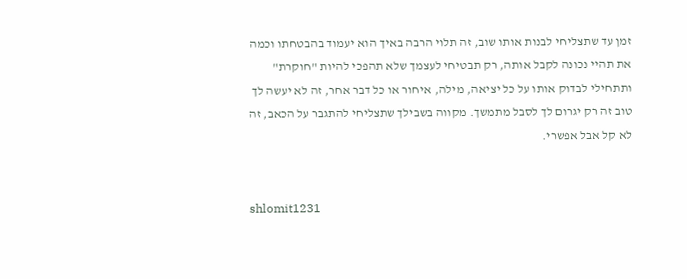זמן עד שתצליחי לבנות אותו שוב, זה תלוי הרבה באיך הוא יעמוד בהבטחתו וכמה את תהיי נכונה לקבל אותה, רק תבטיחי לעצמך שלא תהפכי להיות "חוקרת" ותתחילי לבדוק אותו על כל יציאה, מילה, איחור או כל דבר אחר, זה לא יעשה לך טוב זה רק יגרום לך לסבל מתמשך. מקווה בשבילך שתצליחי להתגבר על הכאב, זה לא קל אבל אפשרי.


shlomit1231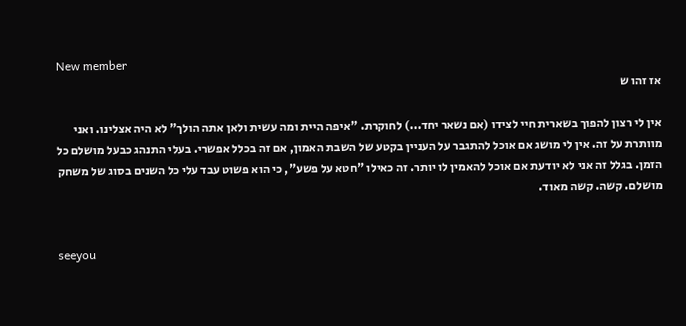New member
אז זהו ש

אין לי רצון להפוך בשארית חיי לצידו (אם נשאר יחד...) לחוקרת. "איפה היית ומה עשית ולאן אתה הולך" לא היה אצלינו. ואני מוותרת על זה. אין לי מושג אם אוכל להתגבר על העניין בקטע של השבת האמון, אם זה בכלל אפשרי. בעלי התנהג כבעל מושלם כל הזמן. בגלל זה אני לא יודעת אם אוכל להאמין לו יותר. זה כאילו "חטא על פשע", כי הוא פשוט עבד עלי כל השנים בסוג של משחק מושלם. קשה. קשה מאוד.


seeyou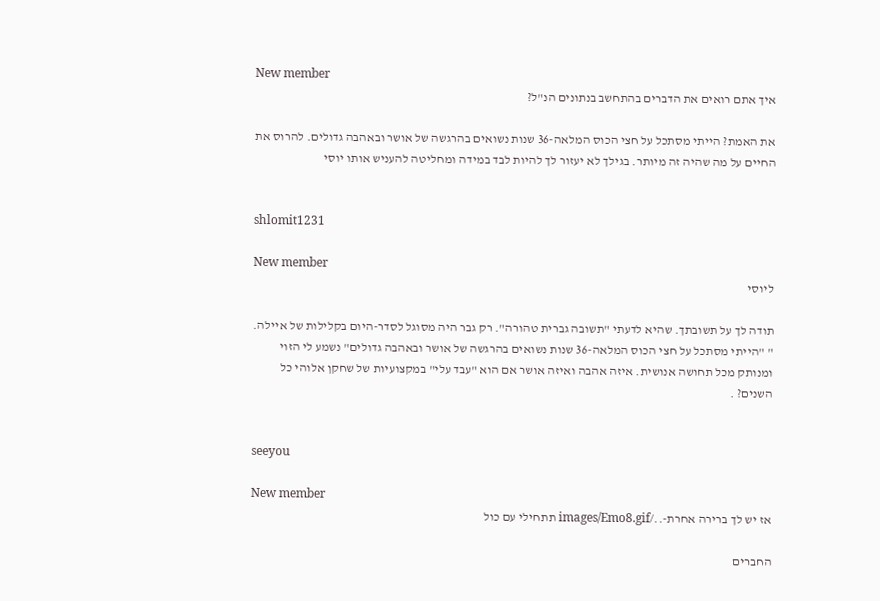New member
איך אתם רואים את הדברים בהתחשב בנתונים הנ"ל?

את האמת? הייתי מסתכל על חצי הכוס המלאה-36 שנות נשואים בהרגשה של אושר ובאהבה גדולים. להרוס את החיים על מה שהיה זה מיותר. בגילך לא יעזור לך להיות לבד במידה ומחליטה להעניש אותו יוסי


shlomit1231

New member
ליוסי

תודה לך על תשובתך. שהיא לדעתי "תשובה גברית טהורה". רק גבר היה מסוגל לסדר-היום בקלילות של איילה. " "הייתי מסתכל על חצי הכוס המלאה-36 שנות נשואים בהרגשה של אושר ובאהבה גדולים" נשמע לי הזוי ומנותק מכל תחושה אנושית. איזה אהבה ואיזה אושר אם הוא "עבד עלי" במקצועיות של שחקן אלוהי כל השנים? .


seeyou

New member
אז יש לך ברירה אחרת-../images/Emo8.gif תתחילי עם כול

החברים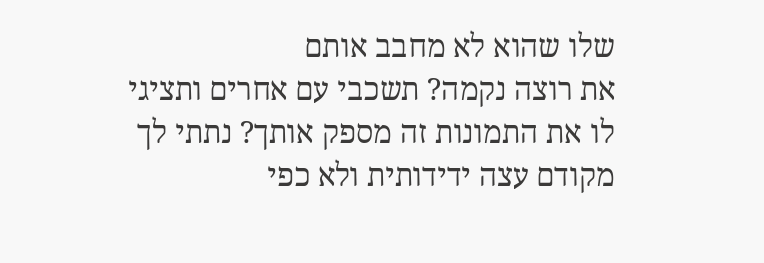שלו שהוא לא מחבב אותם
את רוצה נקמה? תשכבי עם אחרים ותציגי לו את התמונות זה מספק אותך? נתתי לך מקודם עצה ידידותית ולא כפי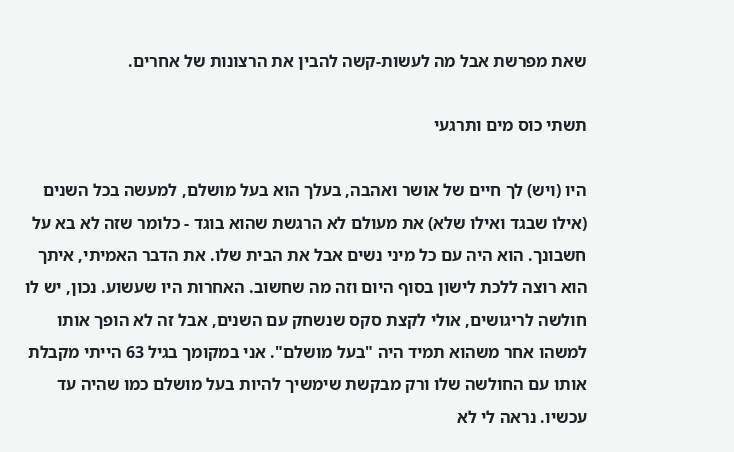שאת מפרשת אבל מה לעשות-קשה להבין את הרצונות של אחרים.

תשתי כוס מים ותרגעי

היו (ויש) לך חיים של אושר ואהבה, בעלך הוא בעל מושלם, למעשה בכל השנים (אילו שבגד ואילו שלא) את מעולם לא הרגשת שהוא בוגד - כלומר שזה לא בא על חשבונך. הוא היה עם כל מיני נשים אבל את הבית שלו. את הדבר האמיתי, איתך הוא רוצה ללכת לישון בסוף היום וזה מה שחשוב. האחרות היו שעשוע. נכון, יש לו חולשה לריגושים, אולי לקצת סקס שנשחק עם השנים, אבל זה לא הופך אותו למשהו אחר משהוא תמיד היה "בעל מושלם". אני במקומך בגיל 63 הייתי מקבלת אותו עם החולשה שלו ורק מבקשת שימשיך להיות בעל מושלם כמו שהיה עד עכשיו. נראה לי לא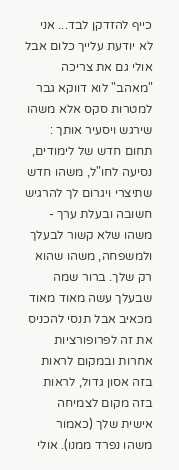כייף להזדקן לבד... אני לא יודעת עלייך כלום אבל אולי גם את צריכה "מאהב" לוא דווקא גבר למטרות סקס אלא משהו שירגש ויסעיר אותך : תחום חדש של לימודים, נסיעה לחו"ל, משהו חדש שתיצרי ויגרום לך להרגיש חשובה ובעלת ערך - משהו שלא קשור לבעלך ולמשפחה, משהו שהוא רק שלך. ברור שמה שבעלך עשה מאוד מאוד מכאיב אבל תנסי להכניס את זה לפרופורציות אחרות ובמקום לראות בזה אסון גדול, לראות בזה מקום לצמיחה אישית שלך (כאמור משהו נפרד ממנו). אולי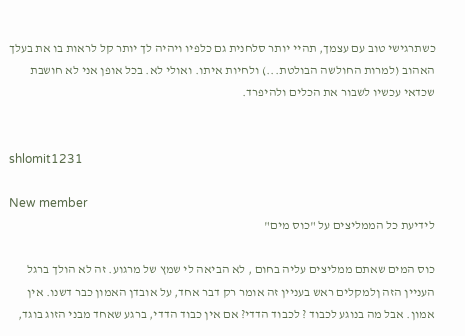כשתרגישי טוב עם עצמך, תהיי יותר סלחנית גם כלפיו ויהיה לך יותר קל לראות בו את בעלך האהוב (למרות החולשה הבולטת...) ולחיות איתו. ואולי לא. בכל אופן אני לא חושבת שכדאי עכשיו לשבור את הכלים ולהיפרד.


shlomit1231

New member
לידיעת כל הממליצים על "כוס מים"

כוס המים שאתם ממליצים עליה בחום , לא הביאה לי שמץ של מרגוע. זה לא הולך ברגל העניין הזה ןלמקלים ראש בעניין זה אומר רק דבר אחד, על אובדן האמון כבר דשנו. אין אמון. אבל מה בנוגע לכבוד ? לכבוד הדדי? אם אין כבוד הדדי, ברגע שאחד מבני הזוג בוגד,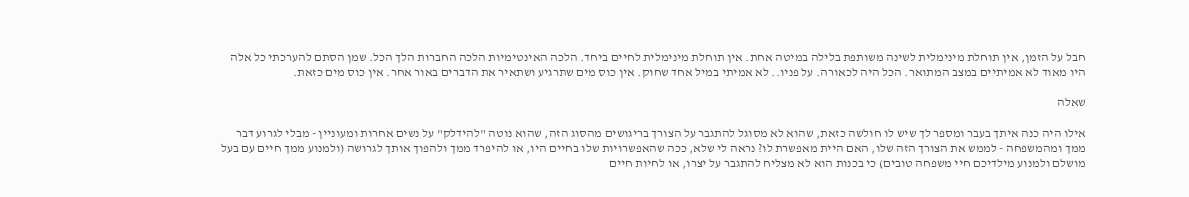חבל על הזמן, אין תוחלת מינימלית לשינה משותפת בלילה במיטה אחת. אין תוחלת מינימלית לחיים ביחד. הלכה האינטימיות הלכה החברות הלך הכל. שמן הסתם להערכתי כל אלה היו מאוד לא אמיתיים במצב המתואר. הכל היה לכאורה. על פניו.. לא אמיתי במיל אחד שחוק. אין כוס מים שתרגיע ושתאיר את הדברים באור אחר. אין כוס מים כזאת.

שאלה

אילו היה כנה איתך בעבר ומספר לך שיש לו חולשה כזאת, שהוא לא מסוגל להתגבר על הצורך בריגושים מהסוג הזה, שהוא נוטה "להידלק" על נשים אחרות ומעוניין - מבלי לגרוע דבר ממך ומהמשפחה - לממש את הצורך הזה שלו, האם היית מאפשרת לו? נראה לי שלא, ככה שהאפשרויות שלו בחיים היו, או להיפרד ממך ולהפוך אותך לגרושה (ולמנוע ממך חיים עם בעל מושלם ולמנוע מילדיכם חיי משפחה טובים) כי בכנות הוא לא מצליח להתגבר על יצרו, או לחיות חיים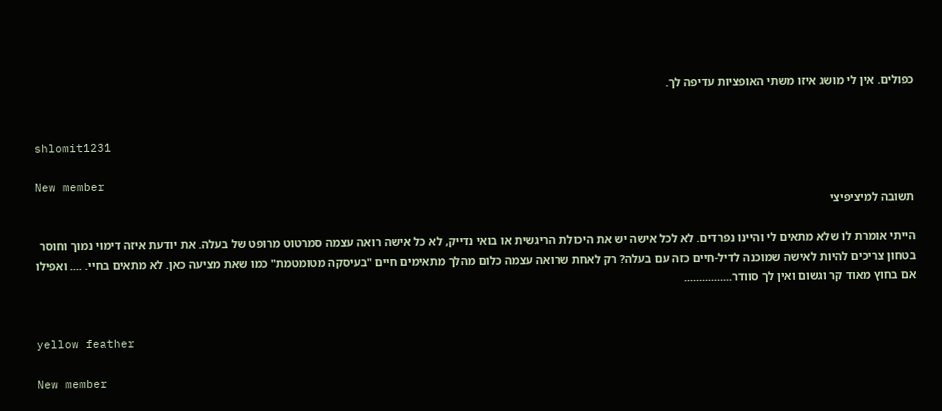כפולים. אין לי מושג איזו משתי האופציות עדיפה לך.


shlomit1231

New member
תשובה למיציפיצי

הייתי אומרת לו שלא מתאים לי והיינו נפרדים. לא לכל אישה יש את היכולת הריגשית או בואי נדייק, לא כל אישה רואה עצמה סמרטוט מרופט של בעלה. את יודעת איזה דימוי נמוך וחוסר בטחון צריכים להיות לאישה שמוכנה לדיל-חיים כזה עם בעלה? רק לאחת שרואה עצמה כלום מהלך מתאימים חיים "בעיסקה מטומטמת" כמו שאת מציעה כאן. לא מתאים בחיי. .... ואפילו אם בחוץ מאוד קר וגשום ואין לך סוודר................


yellow feather

New member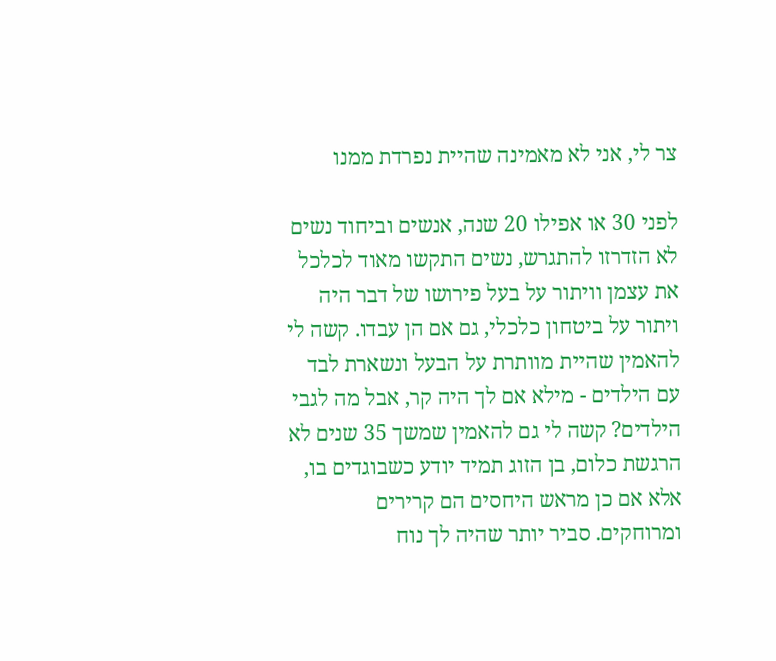צר לי, אני לא מאמינה שהיית נפרדת ממנו

לפני 30 או אפילו 20 שנה, אנשים וביחוד נשים לא הזדרזו להתגרש, נשים התקשו מאוד לכלכל את עצמן וויתור על בעל פירושו של דבר היה ויתור על ביטחון כלכלי, גם אם הן עבדו. קשה לי להאמין שהיית מוותרת על הבעל ונשארת לבד עם הילדים - מילא אם לך היה קר, אבל מה לגבי הילדים? קשה לי גם להאמין שמשך 35 שנים לא הרגשת כלום, בן הזוג תמיד יודע כשבוגדים בו, אלא אם כן מראש היחסים הם קרירים ומרוחקים. סביר יותר שהיה לך נוח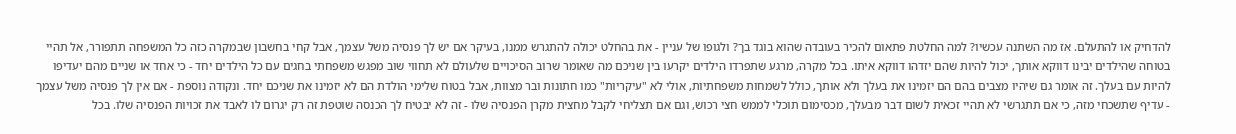להדחיק או להתעלם. אז מה השתנה עכשיו? למה החלטת פתאום להכיר בעובדה שהוא בוגד בך? ולגופו של עניין - את בהחלט יכולה להתגרש ממנו, בעיקר אם יש לך פנסיה משל עצמך, אבל קחי בחשבון שבמקרה כזה כל המשפחה תתפורר, אל תהיי בטוחה שהילדים יבינו דווקא אותך, יכול להיות שהם יזדהו דווקא איתו. בכל מקרה, מרגע שתפרדו הילדים יקרעו בין שניכם מה שאומר שרוב הסיכויים שלעולם לא תחווי שוב מפגש משפחתי בחגים עם כל הילדים יחד - כי אחד או שניים מהם יעדיפו להיות עם בעלך. זה אומר גם שיהיו מצבים בהם הם יזמינו את בעלך ולא אותך, כולל לשמחות משפחתיות, אולי לא "עיקריות" כמו חתונות ובר מצוות, אבל בטוח שלימי הולדת הם לא יזמינו את שניכם יחד. ונקודה נוספת - אם אין לך פנסיה משל עצמך - עדיף שתשכחי מזה, כי אם תתגרשי לא תהיי זכאית לשום דבר מבעלך, מכסימום תוכלי לממש חצי רכוש, וגם אם תצליחי לקבל מחצית מקרן הפנסיה שלו - זה לא יבטיח לך הכנסה שוטפת זה רק יגרום לו לאבד את זכויות הפנסיה שלו. בכל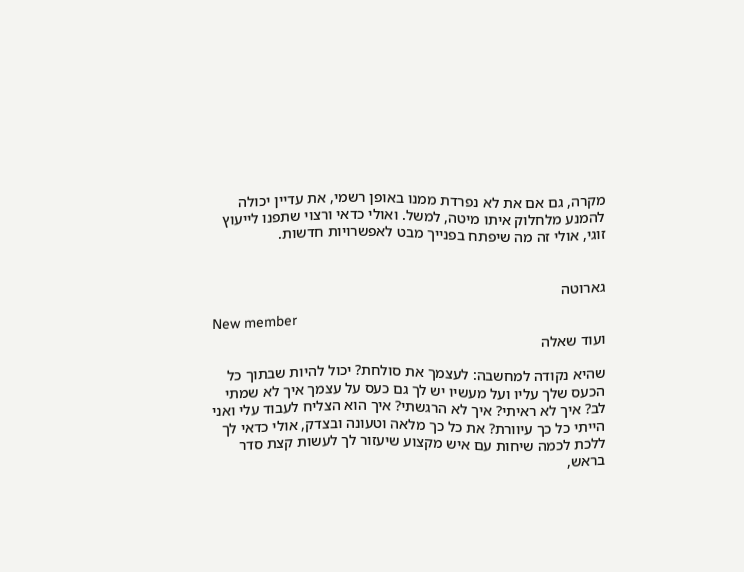מקרה, גם אם את לא נפרדת ממנו באופן רשמי, את עדיין יכולה להמנע מלחלוק איתו מיטה, למשל. ואולי כדאי ורצוי שתפנו לייעוץ זוגי, אולי זה מה שיפתח בפנייך מבט לאפשרויות חדשות.


גארוטה

New member
ועוד שאלה

שהיא נקודה למחשבה: לעצמך את סולחת? יכול להיות שבתוך כל הכעס שלך עליו ועל מעשיו יש לך גם כעס על עצמך איך לא שמתי לב? איך לא ראיתי? איך לא הרגשתי? איך הוא הצליח לעבוד עלי ואני הייתי כל כך עיוורת? את כל כך מלאה וטעונה ובצדק, אולי כדאי לך ללכת לכמה שיחות עם איש מקצוע שיעזור לך לעשות קצת סדר בראש,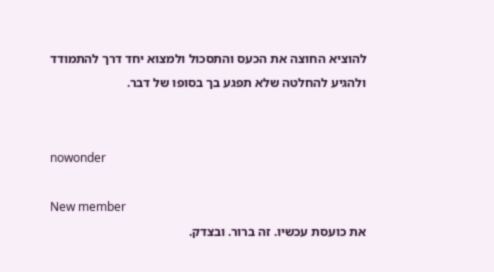להוציא החוצה את הכעס והתסכול ולמצוא יחד דרך להתמודד ולהגיע להחלטה שלא תפגע בך בסופו של דבר.


nowonder

New member
את כועסת עכשיו. זה ברור. ובצדק.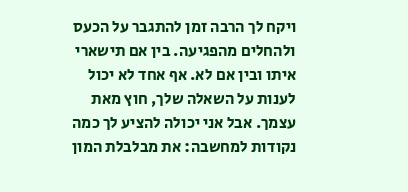ויקח לך הרבה זמן להתגבר על הכעס ולהחלים מהפגיעה. בין אם תישארי איתו ובין אם לא. אף אחד לא יכול לענות על השאלה שלך, חוץ מאת עצמך. אבל אני יכולה להציע לך כמה נקודות למחשבה: את מבלבלת המון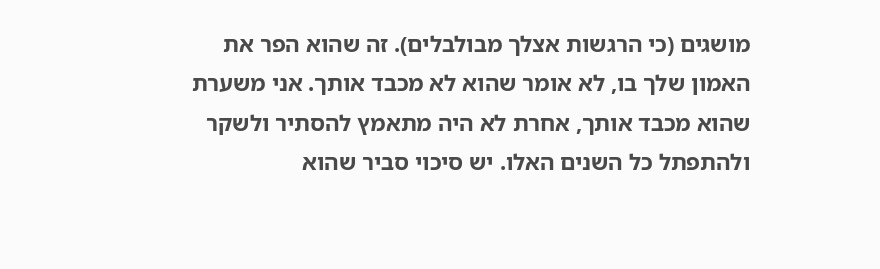מושגים (כי הרגשות אצלך מבולבלים). זה שהוא הפר את האמון שלך בו, לא אומר שהוא לא מכבד אותך. אני משערת שהוא מכבד אותך, אחרת לא היה מתאמץ להסתיר ולשקר ולהתפתל כל השנים האלו. יש סיכוי סביר שהוא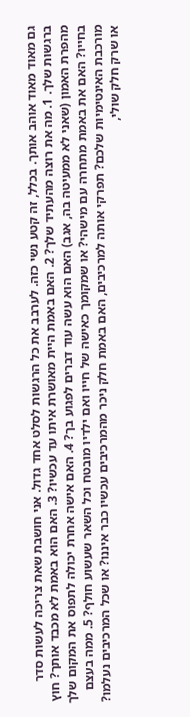גם מאוד מאוד אוהב אותך. בכלל, זה קטע נשי כזה. לערבב את כל הרגשות לסלט אחד גדול. אני חושבת שאת צריכה לעשות סדר ברגשות שלך. 1. מה את רוצה מהעתיד שלך? 2. האם באמת היית מאושרת איתו עד עכשיו? 3. האם הוא באמת לא מכבד אותך? חוץ מהפרת האמון (שאני לא ממעיטה בה, אגב) האם הוא עשה עוד דברים לפגוע בך? 4. האם אישה אחרת יכולה לתפוס את המקום שלך בחייו? האם את באמת מתחרה עם מישהי? או שמקומך כאישה של חייו ואם ילדיו מובטח וכל השאר שעשוע חולף? 5. ממה בעצם מורכבת האינטימיות שלכם? תפרקי אותה למרכיבים, האם באמת חלק ניכר מהמרכיבים עכשיו כבר איננו? או שכל המרכיבים נעלמו? או שרק חלק שולי,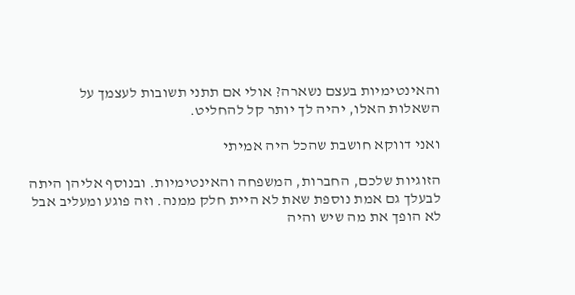והאינטימיות בעצם נשארה? אולי אם תתני תשובות לעצמך על השאלות האלו, יהיה לך יותר קל להחליט.

ואני דווקא חושבת שהכל היה אמיתי

הזוגיות שלכם, החברות, המשפחה והאינטימיות. ובנוסף אליהן היתה לבעלך גם אמת נוספת שאת לא היית חלק ממנה. וזה פוגע ומעליב אבל לא הופך את מה שיש והיה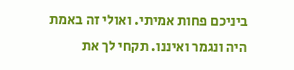ביניכם פחות אמיתי. ואולי זה באמת היה ונגמר ואיננו. תקחי לך את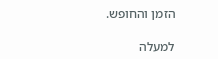הזמן והחופש.

למעלה